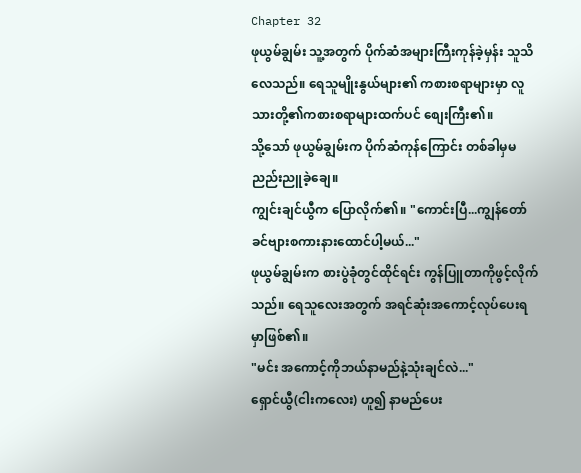Chapter 32
ဖုယွမ်ချွမ်း သူ့အတွက် ပိုက်ဆံအများကြီးကုန်ခဲ့မှန်း သူသိလေသည်။ ရေသူမျိုးနွယ်များ၏ ကစားစရာများမှာ လူသားတို့၏ကစားစရာများထက်ပင် စျေးကြီး၏။
သို့သော် ဖုယွမ်ချွမ်းက ပိုက်ဆံကုန်ကြောင်း တစ်ခါမှမညည်းညူခဲ့ချေ။
ကျွင်းချင်ယွီက ပြောလိုက်၏။ "ကောင်းပြီ...ကျွန်တော် ခင်ဗျားစကားနားထောင်ပါ့မယ်..."
ဖုယွမ်ချွမ်းက စားပွဲခုံတွင်ထိုင်ရင်း ကွန်ပြူတာကိုဖွင့်လိုက်သည်။ ရေသူလေးအတွက် အရင်ဆုံးအကောင့်လုပ်ပေးရမှာဖြစ်၏။
"မင်း အကောင့်ကိုဘယ်နာမည်နဲ့သုံးချင်လဲ..."
ရှောင်ယွီ(ငါးကလေး) ဟူ၍ နာမည်ပေး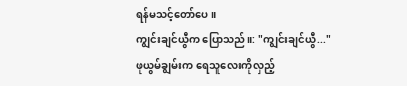ရန်မသင့်တော်ပေ။
ကျွင်းချင်ယွီက ပြောသည်။: "ကျွင်းချင်ယွီ..."
ဖုယွမ်ချွမ်းက ရေသူလေးကိုလှည့်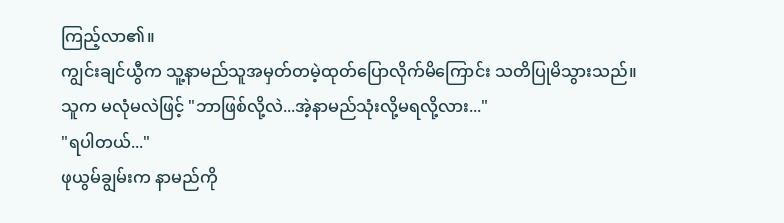ကြည့်လာ၏။
ကျွင်းချင်ယွီက သူ့နာမည်သူအမှတ်တမဲ့ထုတ်ပြောလိုက်မိကြောင်း သတိပြုမိသွားသည်။ သူက မလုံမလဲဖြင့် "ဘာဖြစ်လို့လဲ...အဲ့နာမည်သုံးလို့မရလို့လား..."
"ရပါတယ်..."
ဖုယွမ်ချွမ်းက နာမည်ကို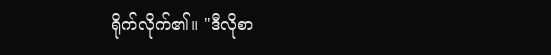ရိုက်လိုက်၏။ "ဒီလိုစာ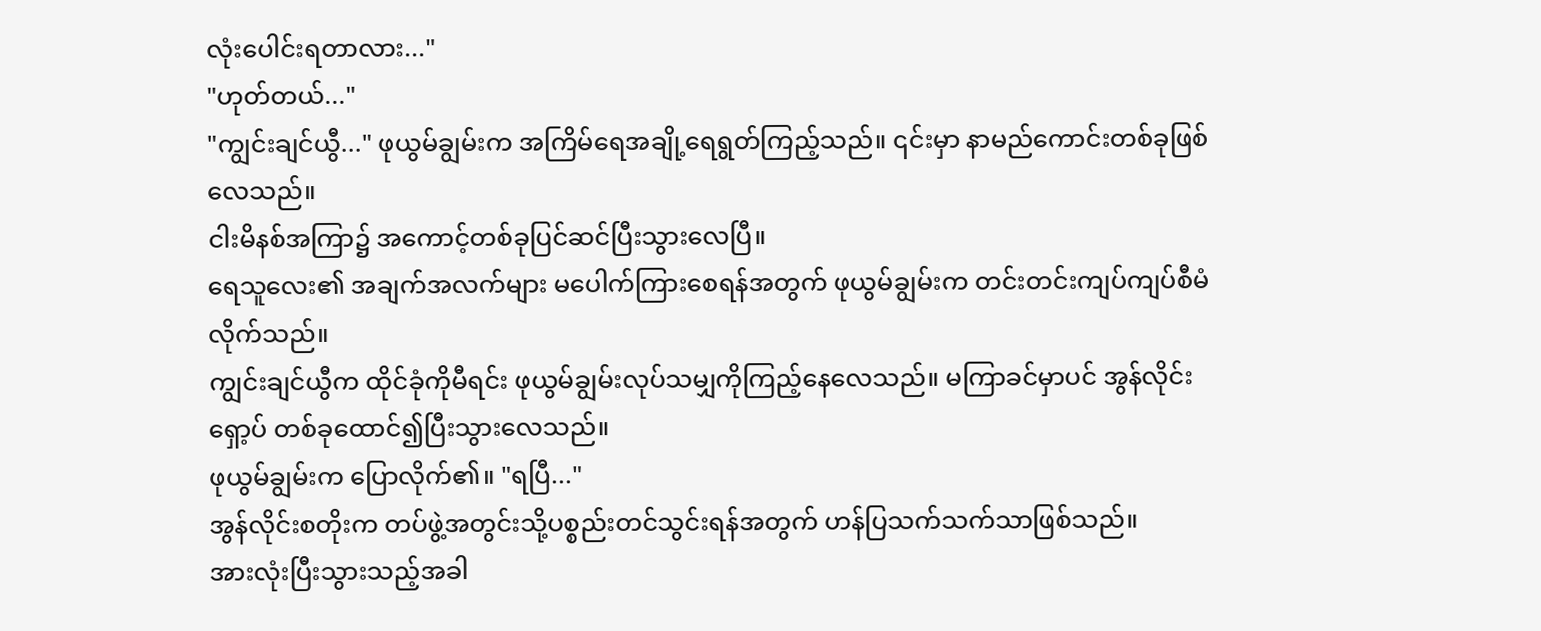လုံးပေါင်းရတာလား..."
"ဟုတ်တယ်..."
"ကျွင်းချင်ယွီ..." ဖုယွမ်ချွမ်းက အကြိမ်ရေအချို့ရေရွတ်ကြည့်သည်။ ၎င်းမှာ နာမည်ကောင်းတစ်ခုဖြစ်လေသည်။
ငါးမိနစ်အကြာ၌ အကောင့်တစ်ခုပြင်ဆင်ပြီးသွားလေပြီ။
ရေသူလေး၏ အချက်အလက်များ မပေါက်ကြားစေရန်အတွက် ဖုယွမ်ချွမ်းက တင်းတင်းကျပ်ကျပ်စီမံလိုက်သည်။
ကျွင်းချင်ယွီက ထိုင်ခုံကိုမီရင်း ဖုယွမ်ချွမ်းလုပ်သမျှကိုကြည့်နေလေသည်။ မကြာခင်မှာပင် အွန်လိုင်းရှော့ပ် တစ်ခုထောင်၍ပြီးသွားလေသည်။
ဖုယွမ်ချွမ်းက ပြောလိုက်၏။ "ရပြီ..."
အွန်လိုင်းစတိုးက တပ်ဖွဲ့အတွင်းသို့ပစ္စည်းတင်သွင်းရန်အတွက် ဟန်ပြသက်သက်သာဖြစ်သည်။
အားလုံးပြီးသွားသည့်အခါ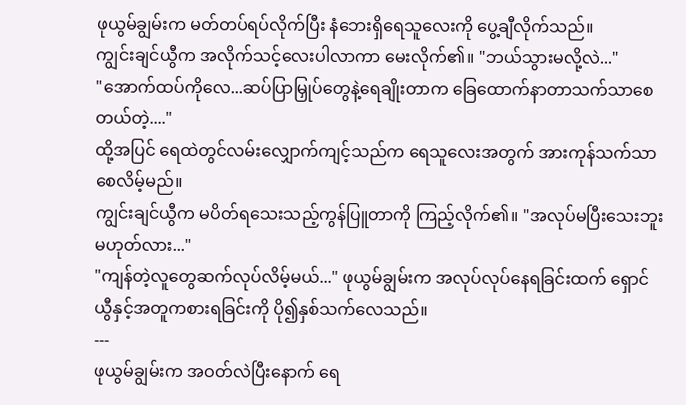ဖုယွမ်ချွမ်းက မတ်တပ်ရပ်လိုက်ပြီး နံဘေးရှိရေသူလေးကို ပွေ့ချီလိုက်သည်။
ကျွင်းချင်ယွီက အလိုက်သင့်လေးပါလာကာ မေးလိုက်၏။ "ဘယ်သွားမလို့လဲ..."
"အောက်ထပ်ကိုလေ...ဆပ်ပြာမြှုပ်တွေနဲ့ရေချိုးတာက ခြေထောက်နာတာသက်သာစေတယ်တဲ့...."
ထို့အပြင် ရေထဲတွင်လမ်းလျှောက်ကျင့်သည်က ရေသူလေးအတွက် အားကုန်သက်သာစေလိမ့်မည်။
ကျွင်းချင်ယွီက မပိတ်ရသေးသည့်ကွန်ပြူတာကို ကြည့်လိုက်၏။ "အလုပ်မပြီးသေးဘူးမဟုတ်လား..."
"ကျန်တဲ့လူတွေဆက်လုပ်လိမ့်မယ်..." ဖုယွမ်ချွမ်းက အလုပ်လုပ်နေရခြင်းထက် ရှောင်ယွီနှင့်အတူကစားရခြင်းကို ပို၍နှစ်သက်လေသည်။
---
ဖုယွမ်ချွမ်းက အဝတ်လဲပြီးနောက် ရေ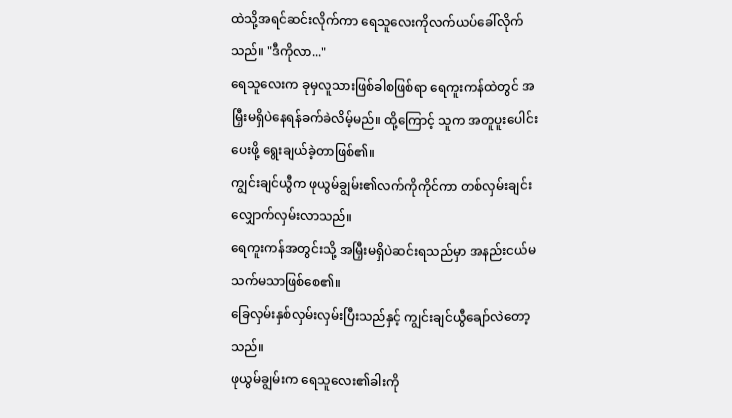ထဲသို့အရင်ဆင်းလိုက်ကာ ရေသူလေးကိုလက်ယပ်ခေါ်လိုက်သည်။ "ဒီကိုလာ..."
ရေသူလေးက ခုမှလူသားဖြစ်ခါစဖြစ်ရာ ရေကူးကန်ထဲတွင် အမြှီးမရှိပဲနေရန်ခက်ခဲလိမ့်မည်။ ထို့ကြောင့် သူက အတူပူးပေါင်းပေးဖို့ ရွေးချယ်ခဲ့တာဖြစ်၏။
ကျွင်းချင်ယွီက ဖုယွမ်ချွမ်း၏လက်ကိုကိုင်ကာ တစ်လှမ်းချင်းလျှောက်လှမ်းလာသည်။
ရေကူးကန်အတွင်းသို့ အမြှီးမရှိပဲဆင်းရသည်မှာ အနည်းငယ်မသက်မသာဖြစ်စေ၏။
ခြေလှမ်းနှစ်လှမ်းလှမ်းပြီးသည်နှင့် ကျွင်းချင်ယွီချော်လဲတော့သည်။
ဖုယွမ်ချွမ်းက ရေသူလေး၏ခါးကို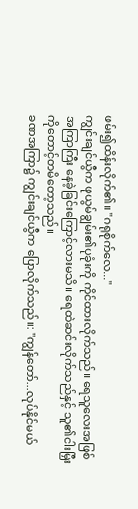ဖမ်း၍ထိန်းလိုက်၏။ "ဂရုစိုက်လေ..."
ကျွင်းချင်ယွီက ဖုယွမ်ချွမ်း၏ပုခုံးကို ကိုင်ထားလိုက်သည်။ ရေသူလေးအဖြစ်အကြာကြီး နေခဲ့ခြင်းကြောင့်လားမသိ။ ရေထဲဆင်းလိုက်သည်နှင့် သူ၏ငါးမြှီးကိုတောင့်တမိတော့သည်။
ခဏအကြာ၌ ကျွင်းချင်ယွီက ပြောလိုက်သည်။: "ကျွန်တော်...လုပ်နိုင်မယ်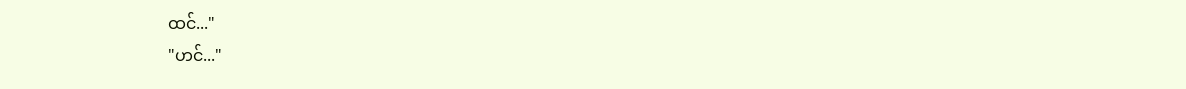ထင်..."
"ဟင်..."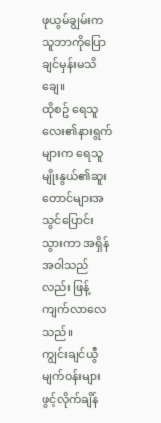ဖုယွမ်ချွမ်းက သူဘာကိုပြောချင်မှန်းမသိချေ။
ထိုစဥ် ရေသူလေး၏နားရွက်များက ရေသူမျိုးနွယ်၏ဆူးတောင်များအသွင်ပြောင်းသွားကာ အရှိန်အဝါသည်လည်း ဖြန့်ကျက်လာလေသည်။
ကျွင်းချင်ယွီ မျက်ဝန်းများဖွင့်လိုက်ချိန်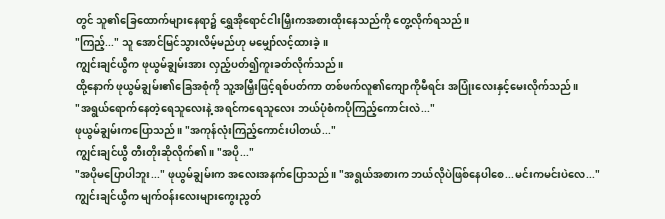တွင် သူ၏ခြေထောက်များနေရာ၌ ရွှေအိုရောင်ငါးမြှီးကအစားထိုးနေသည်ကို တွေ့လိုက်ရသည်။
"ကြည့်..." သူ အောင်မြင်သွားလိမ့်မည်ဟု မမျှော်လင့်ထားခဲ့။
ကျွင်းချင်ယွီက ဖုယွမ်ချွမ်းအား လှည့်ပတ်၍ကူးခတ်လိုက်သည်။
ထို့နောက် ဖုယွမ်ချွမ်း၏ခြေအစုံကို သူ့အမြှီးဖြင့်ရစ်ပတ်ကာ တစ်ဖက်လူ၏ကျောကိုမီရင်း အပြုံးလေးနှင့်မေးလိုက်သည်။
"အရွယ်ရောက်နေတဲ့ရေသူလေးနဲ့ အရင်ကရေသူလေး ဘယ်ပုံစံကပိုကြည့်ကောင်းလဲ..."
ဖုယွမ်ချွမ်းကပြောသည်။ "အကုန်လုံးကြည့်ကောင်းပါတယ်..."
ကျွင်းချင်ယွီ တီးတိုးဆိုလိုက်၏။ "အပို..."
"အပိုမပြောပါဘူး..." ဖုယွမ်ချွမ်းက အလေးအနက်ပြောသည်။ "အရွယ်အစားက ဘယ်လိုပဲဖြစ်နေပါစေ...မင်းကမင်းပဲလေ..."
ကျွင်းချင်ယွီက မျက်ဝန်းလေးများကွေးညွတ်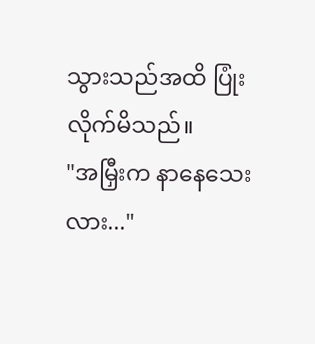သွားသည်အထိ ပြုံးလိုက်မိသည်။
"အမြှီးက နာနေသေးလား..."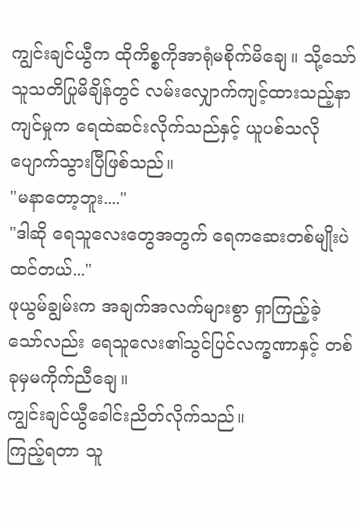ကျွင်းချင်ယွီက ထိုကိစ္စကိုအာရုံမစိုက်မိချေ။ သို့သော် သူသတိပြုမိချိန်တွင် လမ်းလျှောက်ကျင့်ထားသည့်နာကျင်မှုက ရေထဲဆင်းလိုက်သည်နှင့် ယူပစ်သလိုပျောက်သွားပြီဖြစ်သည်။
"မနာတော့ဘူး...."
"ဒါဆို ရေသူလေးတွေအတွက် ရေကဆေးတစ်မျိုးပဲထင်တယ်..."
ဖုယွမ်ချွမ်းက အချက်အလက်များစွာ ရှာကြည့်ခဲ့သော်လည်း ရေသူလေး၏သွင်ပြင်လက္ခဏာနှင့် တစ်ခုမှမကိုက်ညီချေ။
ကျွင်းချင်ယွီခေါင်းညိတ်လိုက်သည်။
ကြည့်ရတာ သူ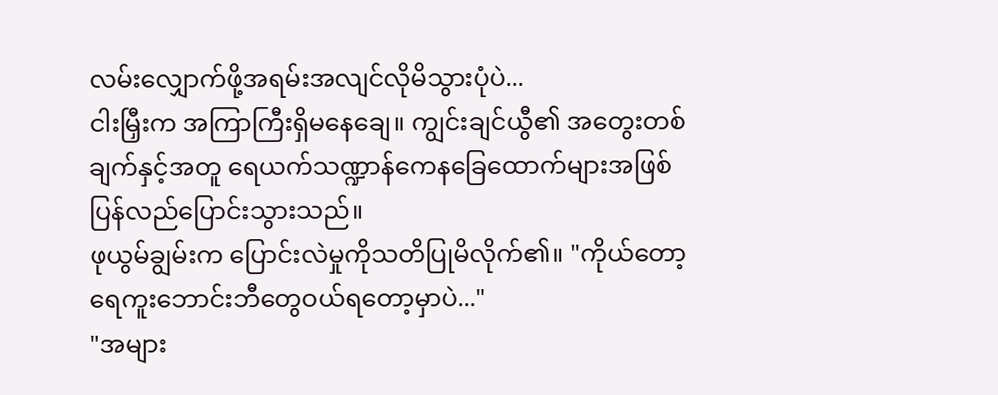လမ်းလျှောက်ဖို့အရမ်းအလျင်လိုမိသွားပုံပဲ...
ငါးမြှီးက အကြာကြီးရှိမနေချေ။ ကျွင်းချင်ယွီ၏ အတွေးတစ်ချက်နှင့်အတူ ရေယက်သဏ္ဍာန်ကေနခြေထောက်များအဖြစ် ပြန်လည်ပြောင်းသွားသည်။
ဖုယွမ်ချွမ်းက ပြောင်းလဲမှုကိုသတိပြုမိလိုက်၏။ "ကိုယ်တော့ ရေကူးဘောင်းဘီတွေဝယ်ရတော့မှာပဲ..."
"အများ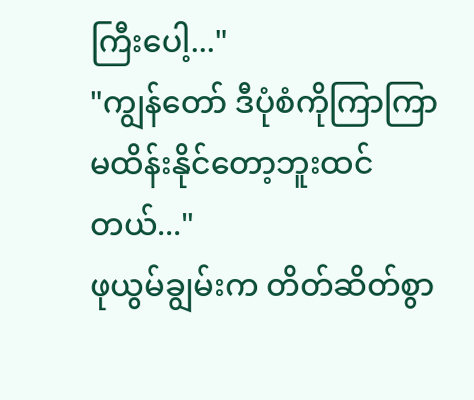ကြီးပေါ့..."
"ကျွန်တော် ဒီပုံစံကိုကြာကြာမထိန်းနိုင်တော့ဘူးထင်တယ်..."
ဖုယွမ်ချွမ်းက တိတ်ဆိတ်စွာ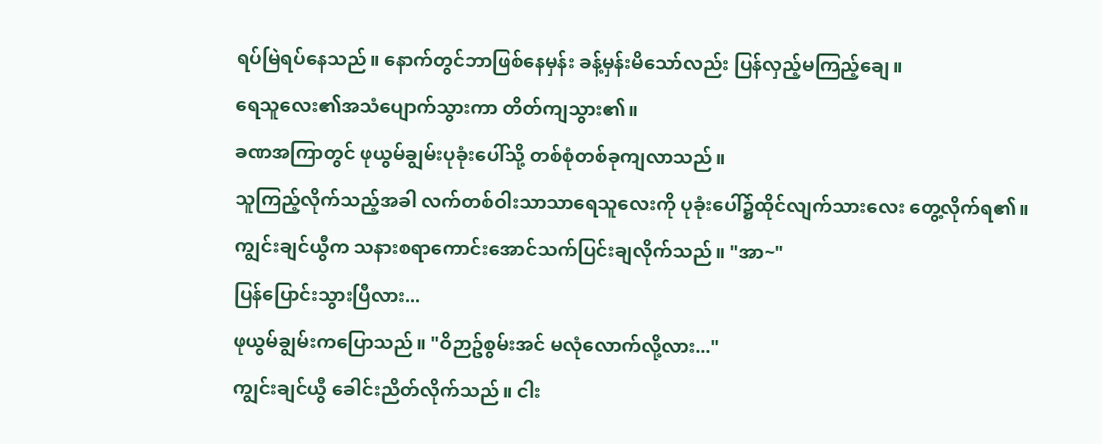ရပ်မြဲရပ်နေသည်။ နောက်တွင်ဘာဖြစ်နေမှန်း ခန့်မှန်းမိသော်လည်း ပြန်လှည့်မကြည့်ချေ။
ရေသူလေး၏အသံပျောက်သွားကာ တိတ်ကျသွား၏။
ခဏအကြာတွင် ဖုယွမ်ချွမ်းပုခုံးပေါ်သို့ တစ်စုံတစ်ခုကျလာသည်။
သူကြည့်လိုက်သည့်အခါ လက်တစ်ဝါးသာသာရေသူလေးကို ပုခုံးပေါ်၌ထိုင်လျက်သားလေး တွေ့လိုက်ရ၏။
ကျွင်းချင်ယွီက သနားစရာကောင်းအောင်သက်ပြင်းချလိုက်သည်။ "အာ~"
ပြန်ပြောင်းသွားပြီလား...
ဖုယွမ်ချွမ်းကပြောသည်။ "ဝိဉာဥ်စွမ်းအင် မလုံလောက်လို့လား..."
ကျွင်းချင်ယွီ ခေါင်းညိတ်လိုက်သည်။ ငါး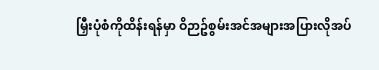မြှီးပုံစံကိုထိန်းရန်မှာ ဝိဉာဥ်စွမ်းအင်အများအပြားလိုအပ်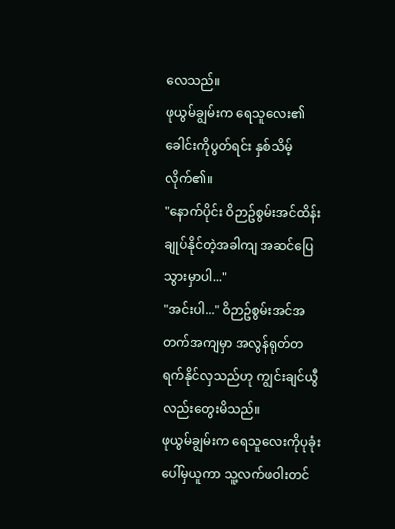လေသည်။
ဖုယွမ်ချွမ်းက ရေသူလေး၏ခေါင်းကိုပွတ်ရင်း နှစ်သိမ့်လိုက်၏။
"နောက်ပိုင်း ဝိဉာဥ်စွမ်းအင်ထိန်းချုပ်နိုင်တဲ့အခါကျ အဆင်ပြေသွားမှာပါ..."
"အင်းပါ..." ဝိဉာဥ်စွမ်းအင်အတက်အကျမှာ အလွန်ရုတ်တရက်နိုင်လှသည်ဟု ကျွင်းချင်ယွီလည်းတွေးမိသည်။
ဖုယွမ်ချွမ်းက ရေသူလေးကိုပုခုံးပေါ်မှယူကာ သူ့လက်ဖဝါးတင်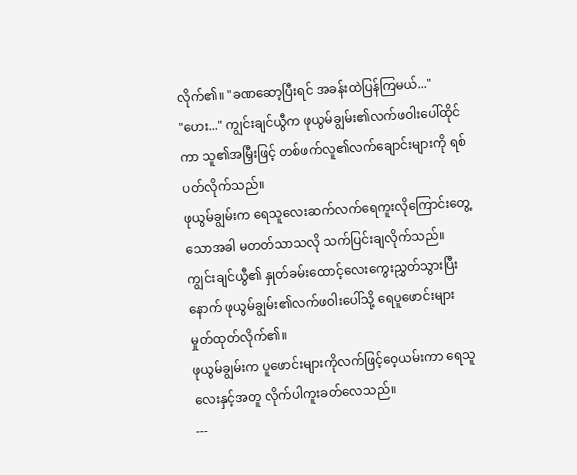လိုက်၏။ "ခဏဆော့ပြီးရင် အခန်းထဲပြန်ကြမယ်..."
"ဟေး..." ကျွင်းချင်ယွီက ဖုယွမ်ချွမ်း၏လက်ဖဝါးပေါ်ထိုင်ကာ သူ၏အမြှီးဖြင့် တစ်ဖက်လူ၏လက်ချောင်းများကို ရစ်ပတ်လိုက်သည်။
ဖုယွမ်ချွမ်းက ရေသူလေးဆက်လက်ရေကူးလိုကြောင်းတွေ့သောအခါ မတတ်သာသလို သက်ပြင်းချလိုက်သည်။
ကျွင်းချင်ယွီ၏ နှုတ်ခမ်းထောင့်လေးကွေးညွှတ်သွားပြီးနောက် ဖုယွမ်ချွမ်း၏လက်ဖဝါးပေါ်သို့ ရေပူဖောင်းများမှုတ်ထုတ်လိုက်၏။
ဖုယွမ်ချွမ်းက ပူဖောင်းများကိုလက်ဖြင့်ဝေ့ယမ်းကာ ရေသူလေးနှင့်အတူ လိုက်ပါကူးခတ်လေသည်။
---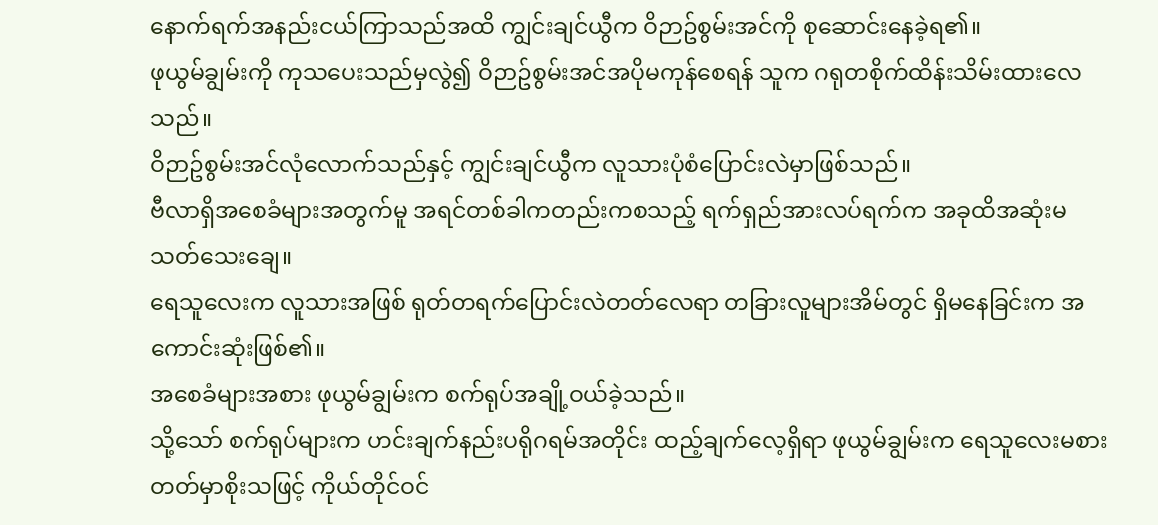နောက်ရက်အနည်းငယ်ကြာသည်အထိ ကျွင်းချင်ယွီက ဝိဉာဥ်စွမ်းအင်ကို စုဆောင်းနေခဲ့ရ၏။
ဖုယွမ်ချွမ်းကို ကုသပေးသည်မှလွဲ၍ ဝိဉာဥ်စွမ်းအင်အပိုမကုန်စေရန် သူက ဂရုတစိုက်ထိန်းသိမ်းထားလေသည်။
ဝိဉာဥ်စွမ်းအင်လုံလောက်သည်နှင့် ကျွင်းချင်ယွီက လူသားပုံစံပြောင်းလဲမှာဖြစ်သည်။
ဗီလာရှိအစေခံများအတွက်မူ အရင်တစ်ခါကတည်းကစသည့် ရက်ရှည်အားလပ်ရက်က အခုထိအဆုံးမသတ်သေးချေ။
ရေသူလေးက လူသားအဖြစ် ရုတ်တရက်ပြောင်းလဲတတ်လေရာ တခြားလူများအိမ်တွင် ရှိမနေခြင်းက အကောင်းဆုံးဖြစ်၏။
အစေခံများအစား ဖုယွမ်ချွမ်းက စက်ရုပ်အချို့ဝယ်ခဲ့သည်။
သို့သော် စက်ရုပ်များက ဟင်းချက်နည်းပရိုဂရမ်အတိုင်း ထည့်ချက်လေ့ရှိရာ ဖုယွမ်ချွမ်းက ရေသူလေးမစားတတ်မှာစိုးသဖြင့် ကိုယ်တိုင်ဝင်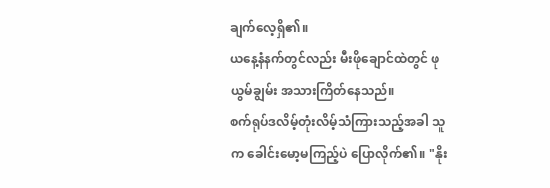ချက်လေ့ရှိ၏။
ယနေ့နံနက်တွင်လည်း မီးဖိုချောင်ထဲတွင် ဖုယွမ်ချွမ်း အသားကြိတ်နေသည်။
စက်ရုပ်ဒလိမ့်တုံးလိမ့်သံကြားသည့်အခါ သူက ခေါင်းမော့မကြည့်ပဲ ပြောလိုက်၏။ "နိုး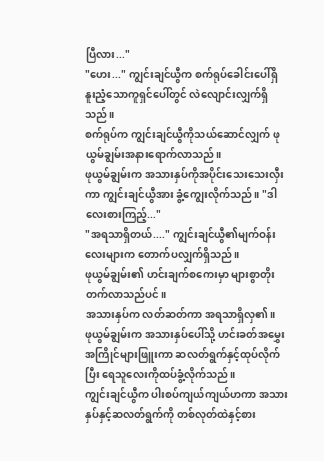ပြီလား..."
"ဟေး..." ကျွင်းချင်ယွီက စက်ရုပ်ခေါင်းပေါ်ရှိ နူးညံ့သောကူရှင်ပေါ်တွင် လဲလျောင်းလျှက်ရှိသည်။
စက်ရုပ်က ကျွင်းချင်ယွီကိုသယ်ဆောင်လျှက် ဖုယွမ်ချွမ်းအနားရောက်လာသည်။
ဖုယွမ်ချွမ်းက အသားနှပ်ကိုအပိုင်းသေးသေးလှီးကာ ကျွင်းချင်ယွီအား ခွံ့ကျွေးလိုက်သည်။ "ဒါလေးစားကြည့်..."
"အရသာရှိတယ်...." ကျွင်းချင်ယွီ၏မျက်ဝန်းလေးများက တောက်ပလျှက်ရှိသည်။
ဖုယွမ်ချွမ်း၏ ဟင်းချက်စကေးမှာ များစွာတိုးတက်လာသည်ပင်။
အသားနှပ်က လတ်ဆတ်ကာ အရသာရှိလှ၏။
ဖုယွမ်ချွမ်းက အသားနှပ်ပေါ်သို့ ဟင်းခတ်အမွှေးအကြိုင်များဖြူးကာ ဆလတ်ရွက်နှင့်ထုပ်လိုက်ပြီး ရေသူလေးကိုထပ်ခွံ့လိုက်သည်။
ကျွင်းချင်ယွီက ပါးစပ်ကျယ်ကျယ်ဟကာ အသားနှပ်နှင့်ဆလတ်ရွက်ကို တစ်လုတ်ထဲနှင့်စား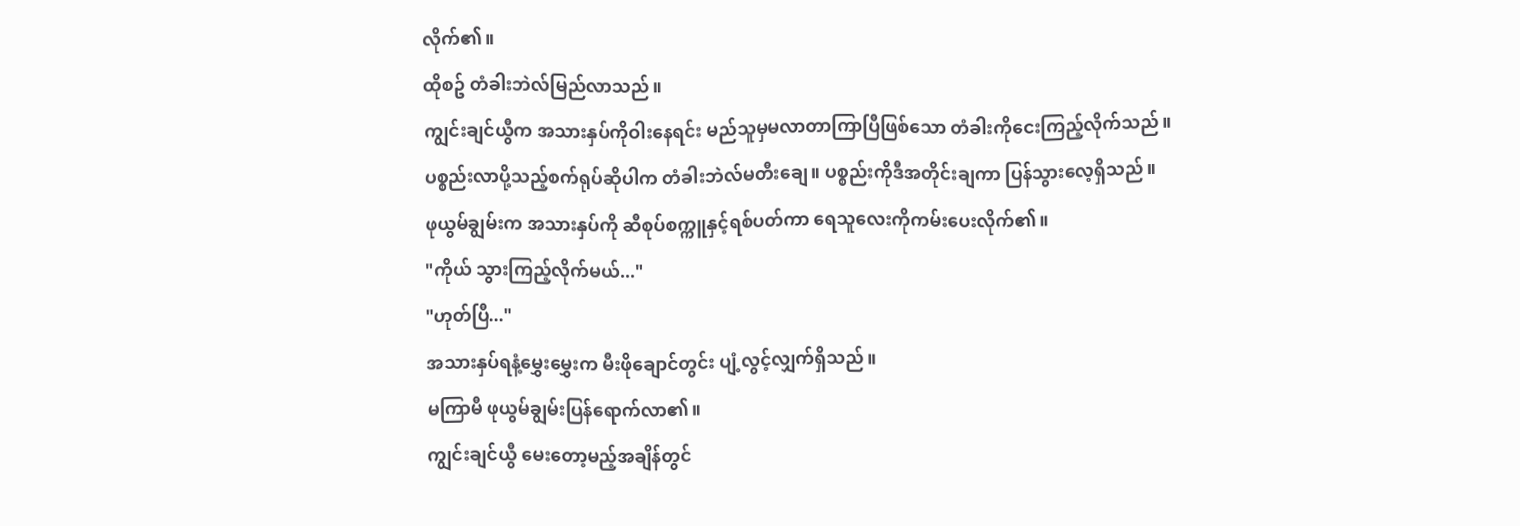လိုက်၏။
ထိုစဥ် တံခါးဘဲလ်မြည်လာသည်။
ကျွင်းချင်ယွီက အသားနှပ်ကိုဝါးနေရင်း မည်သူမှမလာတာကြာပြီဖြစ်သော တံခါးကိုငေးကြည့်လိုက်သည်။ ပစ္စည်းလာပို့သည့်စက်ရုပ်ဆိုပါက တံခါးဘဲလ်မတီးချေ။ ပစ္စည်းကိုဒီအတိုင်းချကာ ပြန်သွားလေ့ရှိသည်။
ဖုယွမ်ချွမ်းက အသားနှပ်ကို ဆီစုပ်စက္ကူနှင့်ရစ်ပတ်ကာ ရေသူလေးကိုကမ်းပေးလိုက်၏။
"ကိုယ် သွားကြည့်လိုက်မယ်..."
"ဟုတ်ပြီ..."
အသားနှပ်ရနံ့မွှေးမွှေးက မီးဖိုချောင်တွင်း ပျံ့လွင့်လျှက်ရှိသည်။
မကြာမီ ဖုယွမ်ချွမ်းပြန်ရောက်လာ၏။
ကျွင်းချင်ယွီ မေးတော့မည့်အချိန်တွင်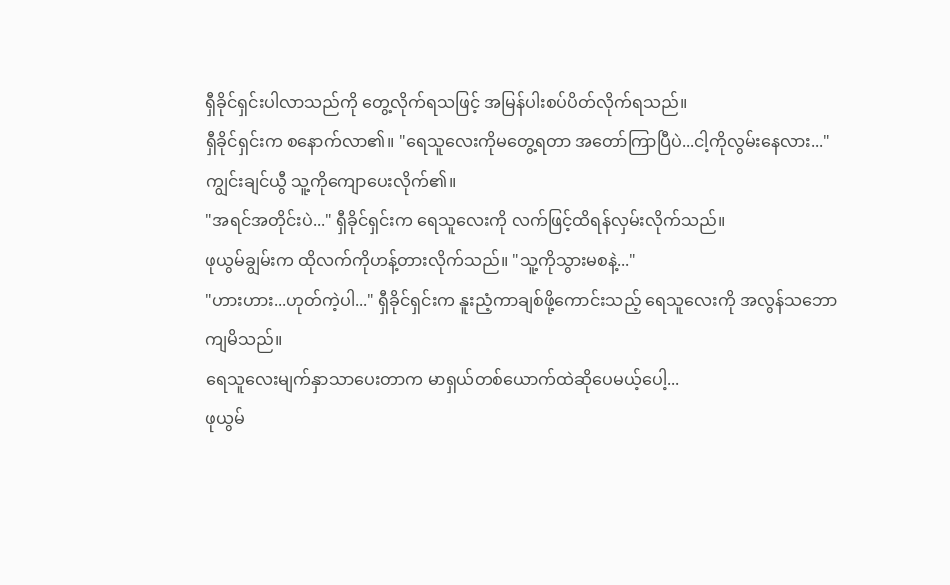ရှီခိုင်ရှင်းပါလာသည်ကို တွေ့လိုက်ရသဖြင့် အမြန်ပါးစပ်ပိတ်လိုက်ရသည်။
ရှီခိုင်ရှင်းက စနောက်လာ၏။ "ရေသူလေးကိုမတွေ့ရတာ အတော်ကြာပြီပဲ...ငါ့ကိုလွမ်းနေလား..."
ကျွင်းချင်ယွီ သူ့ကိုကျောပေးလိုက်၏။
"အရင်အတိုင်းပဲ..." ရှီခိုင်ရှင်းက ရေသူလေးကို လက်ဖြင့်ထိရန်လှမ်းလိုက်သည်။
ဖုယွမ်ချွမ်းက ထိုလက်ကိုဟန့်တားလိုက်သည်။ "သူ့ကိုသွားမစနဲ့..."
"ဟားဟား...ဟုတ်ကဲ့ပါ..." ရှီခိုင်ရှင်းက နူးညံ့ကာချစ်ဖို့ကောင်းသည့် ရေသူလေးကို အလွန်သဘောကျမိသည်။
ရေသူလေးမျက်နှာသာပေးတာက မာရှယ်တစ်ယောက်ထဲဆိုပေမယ့်ပေါ့...
ဖုယွမ်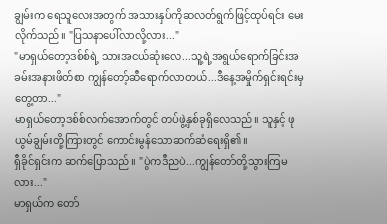ချွမ်းက ရေသူလေးအတွက် အသားနှပ်ကိုဆလတ်ရွက်ဖြင့်ထုပ်ရင်း မေးလိုက်သည်။ "ပြသနာပေါ်လာလို့လား..."
"မာရှယ်တော့ဒစ်စ်ရဲ့ သားအငယ်ဆုံးလေ...သူ့ရဲ့အရွယ်ရောက်ခြင်းအခမ်းအနားဖိတ်စာ ကျွန်တော့်ဆီရောက်လာတယ်...ဒီနေ့အမှိုက်ရှင်းရင်းမှတွေ့တာ..."
မာရှယ်တော့ဒစ်စ်လက်အောက်တွင် တပ်ဖွဲ့နှစ်ခုရှိလေသည်။ သူနှင့် ဖုယွမ်ချွမ်းတို့ကြားတွင် ကောင်းမွန်သောဆက်ဆံရေးရှိ၏။
ရှီခိုင်ရှင်းက ဆက်ပြောသည်။ "ပွဲကဒီညပဲ...ကျွန်တော်တို့သွားကြမလား..."
မာရှယ်က တော်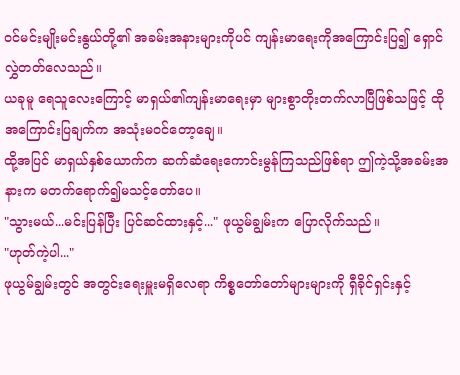ဝင်မင်းမျိုးမင်းနွယ်တို့၏ အခမ်းအနားများကိုပင် ကျန်းမာရေးကိုအကြောင်းပြ၍ ရှောင်လွှဲတတ်လေသည်။
ယခုမူ ရေသူလေးကြောင့် မာရှယ်၏ကျန်းမာရေးမှာ များစွာတိုးတက်လာပြီဖြစ်သဖြင့် ထိုအကြောင်းပြချက်က အသုံးမဝင်တော့ချေ။
ထို့အပြင် မာရှယ်နှစ်ယောက်က ဆက်ဆံရေးကောင်းမွန်ကြသည်ဖြစ်ရာ ဤကဲ့သို့အခမ်းအနားက မတက်ရောက်၍မသင့်တော်ပေ။
"သွားမယ်...မင်းပြန်ပြီး ပြင်ဆင်ထားနှင့်..." ဖုယွမ်ချွမ်းက ပြောလိုက်သည်။
"ဟုတ်ကဲ့ပါ..."
ဖုယွမ်ချွမ်းတွင် အတွင်းရေးမှူးမရှိလေရာ ကိစ္စတော်တော်များများကို ရှီခိုင်ရှင်းနှင့်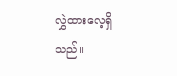လွှဲထားလေ့ရှိသည်။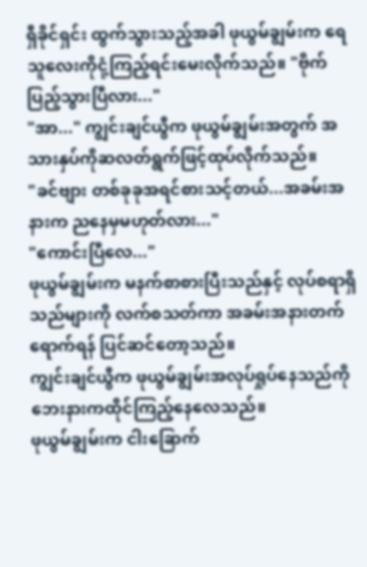ရှီခိုင်ရှင်း ထွက်သွားသည့်အခါ ဖုယွမ်ချွမ်းက ရေသူလေးကိုငုံ့ကြည့်ရင်းမေးလိုက်သည်။ "ဗိုက်ပြည့်သွားပြီလား..."
"အာ..." ကျွင်းချင်ယွီက ဖုယွမ်ချွမ်းအတွက် အသားနှပ်ကိုဆလတ်ရွက်ဖြင့်ထုပ်လိုက်သည်။
"ခင်ဗျား တစ်ခုခုအရင်စားသင့်တယ်...အခမ်းအနားက ညနေမှမဟုတ်လား..."
"ကောင်းပြီလေ..."
ဖုယွမ်ချွမ်းက မနက်စာစားပြီးသည်နှင့် လုပ်စရာရှိသည်များကို လက်စသတ်ကာ အခမ်းအနားတက်ရောက်ရန် ပြင်ဆင်တော့သည်။
ကျွင်းချင်ယွီက ဖုယွမ်ချွမ်းအလုပ်ရှုပ်နေသည်ကို ဘေးနားကထိုင်ကြည့်နေလေသည်။
ဖုယွမ်ချွမ်းက ငါးခြောက်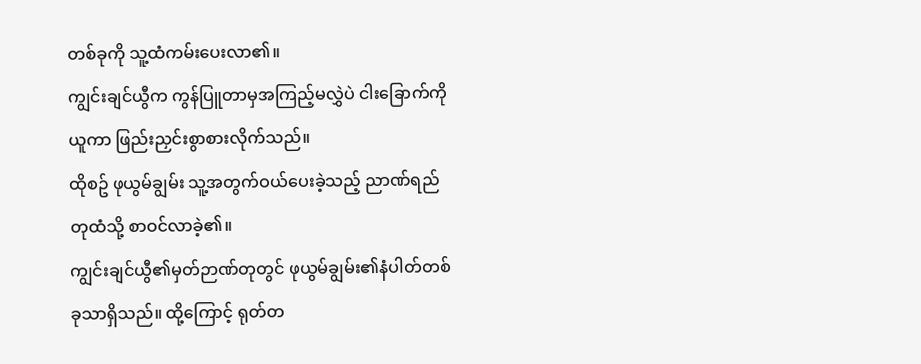တစ်ခုကို သူ့ထံကမ်းပေးလာ၏။
ကျွင်းချင်ယွီက ကွန်ပြူတာမှအကြည့်မလွှဲပဲ ငါးခြောက်ကိုယူကာ ဖြည်းညှင်းစွာစားလိုက်သည်။
ထိုစဥ် ဖုယွမ်ချွမ်း သူ့အတွက်ဝယ်ပေးခဲ့သည့် ညာဏ်ရည်တုထံသို့ စာဝင်လာခဲ့၏။
ကျွင်းချင်ယွီ၏မှတ်ဉာဏ်တုတွင် ဖုယွမ်ချွမ်း၏နံပါတ်တစ်ခုသာရှိသည်။ ထို့ကြောင့် ရုတ်တ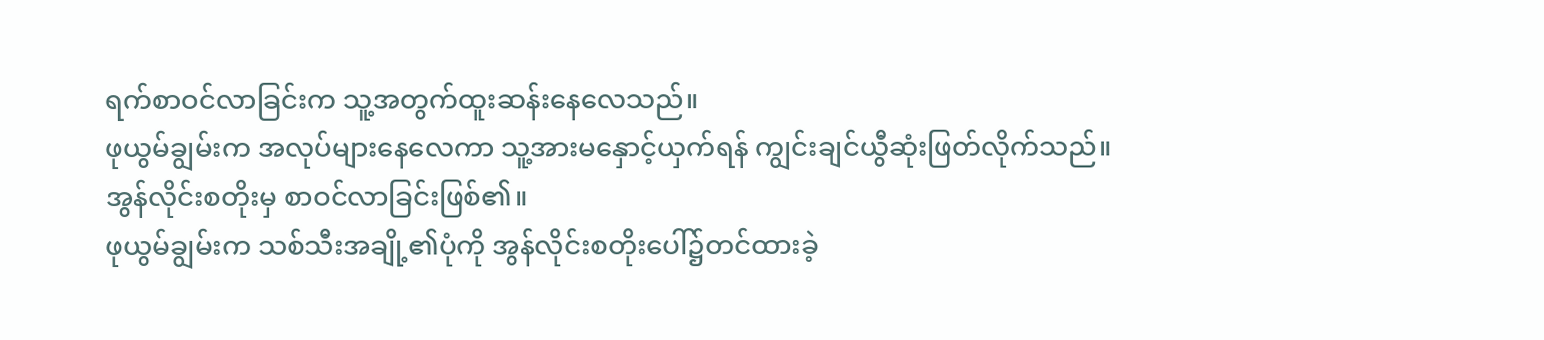ရက်စာဝင်လာခြင်းက သူ့အတွက်ထူးဆန်းနေလေသည်။
ဖုယွမ်ချွမ်းက အလုပ်များနေလေကာ သူ့အားမနှောင့်ယှက်ရန် ကျွင်းချင်ယွီဆုံးဖြတ်လိုက်သည်။
အွန်လိုင်းစတိုးမှ စာဝင်လာခြင်းဖြစ်၏။
ဖုယွမ်ချွမ်းက သစ်သီးအချို့၏ပုံကို အွန်လိုင်းစတိုးပေါ်၌တင်ထားခဲ့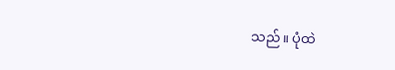သည်။ ပုံထဲ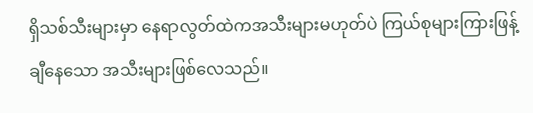ရှိသစ်သီးများမှာ နေရာလွတ်ထဲကအသီးများမဟုတ်ပဲ ကြယ်စုများကြားဖြန့်ချီနေသော အသီးများဖြစ်လေသည်။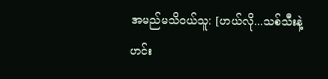အမည်မသိဝယ်သူ: [ဟယ်လို...သစ်သီးနဲ့ဟင်း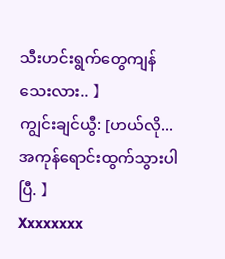သီးဟင်းရွက်တွေကျန်သေးလား.. 】
ကျွင်းချင်ယွီ: [ဟယ်လို...အကုန်ရောင်းထွက်သွားပါပြီ. 】
Xxxxxxxx